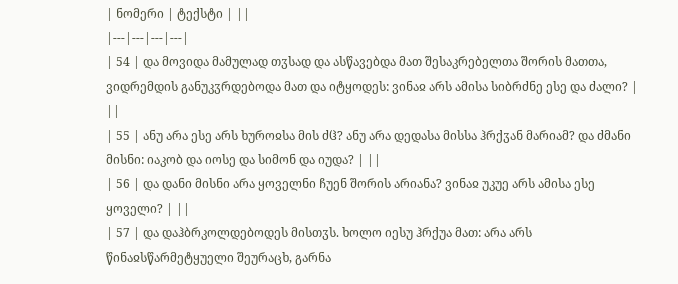| ნომერი | ტექსტი | ||
|---|---|---|---|
| 54 | და მოვიდა მამულად თჳსად და ასწავებდა მათ შესაკრებელთა შორის მათთა, ვიდრემდის განუკჳრდებოდა მათ და იტყოდეს: ვინაჲ არს ამისა სიბრძნე ესე და ძალი? | ||
| 55 | ანუ არა ესე არს ხუროჲსა მის ძჱ? ანუ არა დედასა მისსა ჰრქჳან მარიამ? და ძმანი მისნი: იაკობ და იოსე და სიმონ და იუდა? | ||
| 56 | და დანი მისნი არა ყოველნი ჩუენ შორის არიანა? ვინაჲ უკუე არს ამისა ესე ყოველი? | ||
| 57 | და დაჰბრკოლდებოდეს მისთჳს. ხოლო იესუ ჰრქუა მათ: არა არს წინაჲსწარმეტყუელი შეურაცხ, გარნა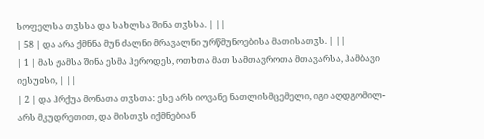სოფელსა თჳსსა და სახლსა შინა თჳსსა. | ||
| 58 | და არა ქმნნა მუნ ძალნი მრავალნი ურწმუნოებისა მათისათჳს. | ||
| 1 | მას ჟამსა შინა ესმა ჰეროდეს, ოთხთა მათ სამთავროთა მთავარსა, ჰამბავი იესუჲსი, | ||
| 2 | და ჰრქუა მონათა თჳსთა: ესე არს იოვანე ნათლისმცემელი, იგი აღდგომილ-არს მკუდრეთით, და მისთჳს იქმნებიან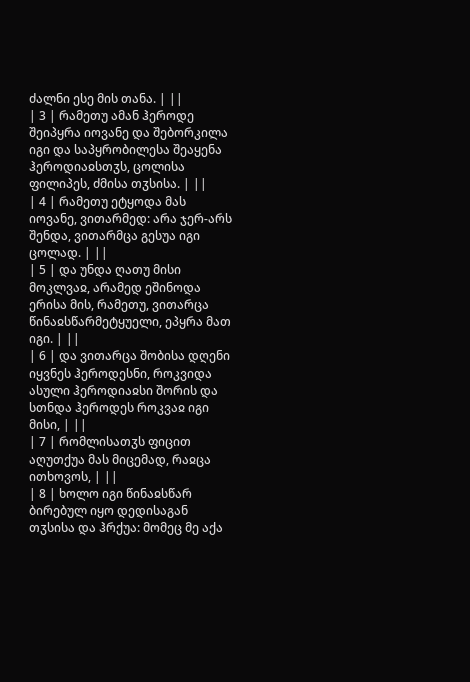ძალნი ესე მის თანა. | ||
| 3 | რამეთუ ამან ჰეროდე შეიპყრა იოვანე და შებორკილა იგი და საპყრობილესა შეაყენა ჰეროდიაჲსთჳს, ცოლისა ფილიპეს, ძმისა თჳსისა. | ||
| 4 | რამეთუ ეტყოდა მას იოვანე, ვითარმედ: არა ჯერ-არს შენდა, ვითარმცა გესუა იგი ცოლად. | ||
| 5 | და უნდა ღათუ მისი მოკლვაჲ, არამედ ეშინოდა ერისა მის, რამეთუ, ვითარცა წინაჲსწარმეტყუელი, ეპყრა მათ იგი. | ||
| 6 | და ვითარცა შობისა დღენი იყვნეს ჰეროდესნი, როკვიდა ასული ჰეროდიაჲსი შორის და სთნდა ჰეროდეს როკვაჲ იგი მისი, | ||
| 7 | რომლისათჳს ფიცით აღუთქუა მას მიცემად, რაჲცა ითხოვოს, | ||
| 8 | ხოლო იგი წინაჲსწარ ბირებულ იყო დედისაგან თჳსისა და ჰრქუა: მომეც მე აქა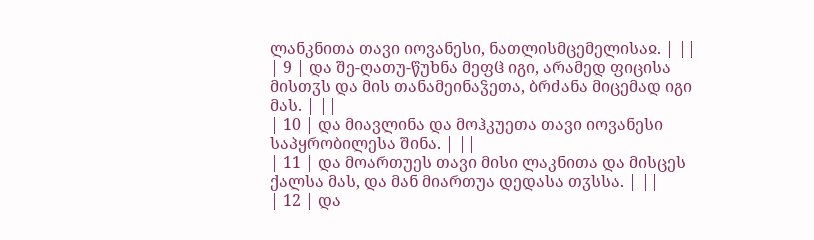ლანკნითა თავი იოვანესი, ნათლისმცემელისაჲ. | ||
| 9 | და შე-ღათუ-წუხნა მეფჱ იგი, არამედ ფიცისა მისთჳს და მის თანამეინაჴეთა, ბრძანა მიცემად იგი მას. | ||
| 10 | და მიავლინა და მოჰკუეთა თავი იოვანესი საპყრობილესა შინა. | ||
| 11 | და მოართუეს თავი მისი ლაკნითა და მისცეს ქალსა მას, და მან მიართუა დედასა თჳსსა. | ||
| 12 | და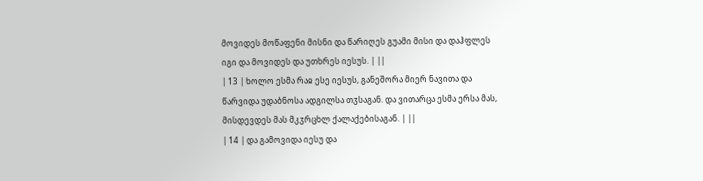მოვიდეს მოწაფენი მისნი და წარიღეს გუამი მისი და დაჰფლეს იგი და მოვიდეს და უთხრეს იესუს. | ||
| 13 | ხოლო ესმა რაჲ ესე იესუს, განეშორა მიერ ნავითა და წარვიდა უდაბნოსა ადგილსა თჳსაგან. და ვითარცა ესმა ერსა მას, მისდევდეს მას მკჳრცხლ ქალაქებისაგან. | ||
| 14 | და გამოვიდა იესუ და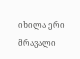იხილა ერი მრავალი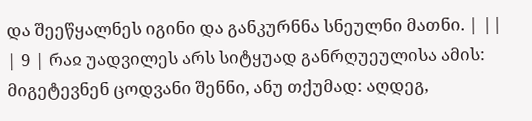და შეეწყალნეს იგინი და განკურნნა სნეულნი მათნი. | ||
| 9 | რაჲ უადვილეს არს სიტყუად განრღუეულისა ამის: მიგეტევნენ ცოდვანი შენნი, ანუ თქუმად: აღდეგ,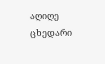აღიღე ცხედარი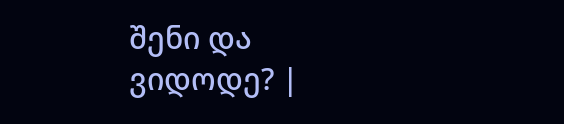შენი და ვიდოდე? |